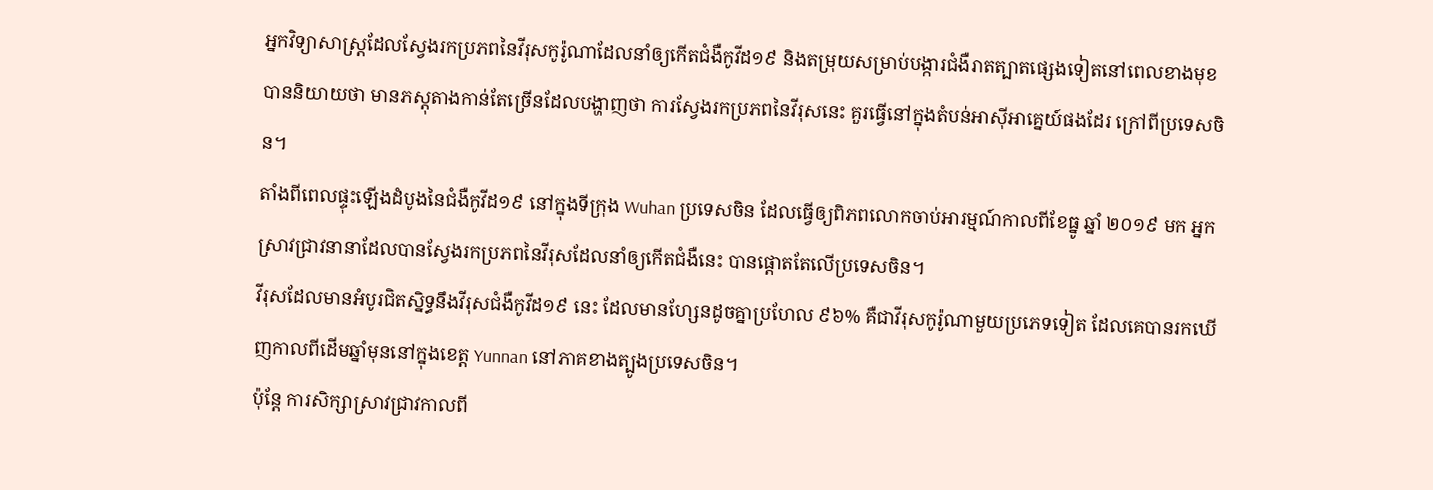អ្នកវិទ្យាសាស្ត្រដែលស្វែងរកប្រភពនៃវីរុសកូរ៉ូណាដែលនាំឲ្យកើតជំងឺកូវីដ១៩ និងតម្រុយសម្រាប់បង្ការជំងឺរាតត្បាតផ្សេងទៀតនៅពេលខាងមុខ បាននិយាយថា មានភស្តុតាងកាន់តែច្រើនដែលបង្ហាញថា ការស្វែងរកប្រភពនៃវីរុសនេះ គួរធ្វើនៅក្នុងតំបន់អាស៊ីអាគ្នេយ៍ផងដែរ ក្រៅពីប្រទេសចិន។
តាំងពីពេលផ្ទុះឡើងដំបូងនៃជំងឺកូវីដ១៩ នៅក្នុងទីក្រុង Wuhan ប្រទេសចិន ដែលធ្វើឲ្យពិភពលោកចាប់អារម្មណ៍កាលពីខែធ្នូ ឆ្នាំ ២០១៩ មក អ្នកស្រាវជ្រាវនានាដែលបានស្វែងរកប្រភពនៃវីរុសដែលនាំឲ្យកើតជំងឺនេះ បានផ្ដោតតែលើប្រទេសចិន។
វីរុសដែលមានអំបូរជិតស្និទ្ធនឹងវីរុសជំងឺកូវីដ១៩ នេះ ដែលមានហ្សែនដូចគ្នាប្រហែល ៩៦% គឺជាវីរុសកូរ៉ូណាមួយប្រភេទទៀត ដែលគេបានរកឃើញកាលពីដើមឆ្នាំមុននៅក្នុងខេត្ត Yunnan នៅភាគខាងត្បូងប្រទេសចិន។
ប៉ុន្តែ ការសិក្សាស្រាវជ្រាវកាលពី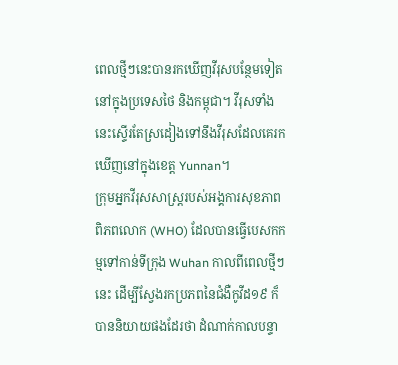ពេលថ្មីៗនេះបានរកឃើញវីរុសបន្ថែមទៀតនៅក្នុងប្រទេសថៃ និងកម្ពុជា។ វីរុសទាំងនេះស្ទើរតែស្រដៀងទៅនឹងវីរុសដែលគេរកឃើញនៅក្នុងខេត្ត Yunnan។
ក្រុមអ្នកវីរុសសាស្ត្ររបស់អង្គការសុខភាពពិភពលោក (WHO) ដែលបានធ្វើបេសកកម្មទៅកាន់ទីក្រុង Wuhan កាលពីពេលថ្មីៗនេះ ដើម្បីស្វែងរកប្រភពនៃជំងឺកូវីដ១៩ ក៏បាននិយាយផងដែរថា ដំណាក់កាលបន្ទា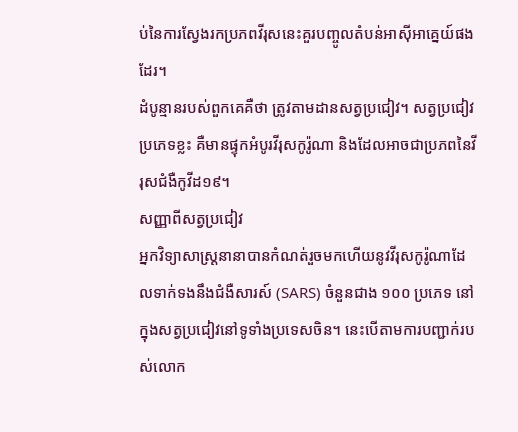ប់នៃការស្វែងរកប្រភពវីរុសនេះគួរបញ្ចូលតំបន់អាស៊ីអាគ្នេយ៍ផងដែរ។
ដំបូន្មានរបស់ពួកគេគឺថា ត្រូវតាមដានសត្វប្រជៀវ។ សត្វប្រជៀវប្រភេទខ្លះ គឺមានផ្ទុកអំបូរវីរុសកូរ៉ូណា និងដែលអាចជាប្រភពនៃវីរុសជំងឺកូវីដ១៩។
សញ្ញាពីសត្វប្រជៀវ
អ្នកវិទ្យាសាស្ត្រនានាបានកំណត់រួចមកហើយនូវវីរុសកូរ៉ូណាដែលទាក់ទងនឹងជំងឺសារស៍ (SARS) ចំនួនជាង ១០០ ប្រភេទ នៅក្នុងសត្វប្រជៀវនៅទូទាំងប្រទេសចិន។ នេះបើតាមការបញ្ជាក់របស់លោក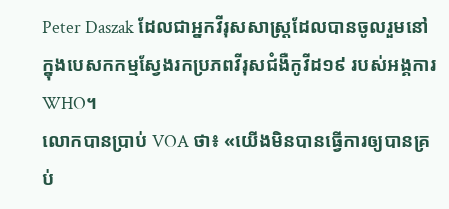Peter Daszak ដែលជាអ្នកវីរុសសាស្ត្រដែលបានចូលរួមនៅក្នុងបេសកកម្មស្វែងរកប្រភពវីរុសជំងឺកូវីដ១៩ របស់អង្គការ WHO។
លោកបានប្រាប់ VOA ថា៖ «យើងមិនបានធ្វើការឲ្យបានគ្រប់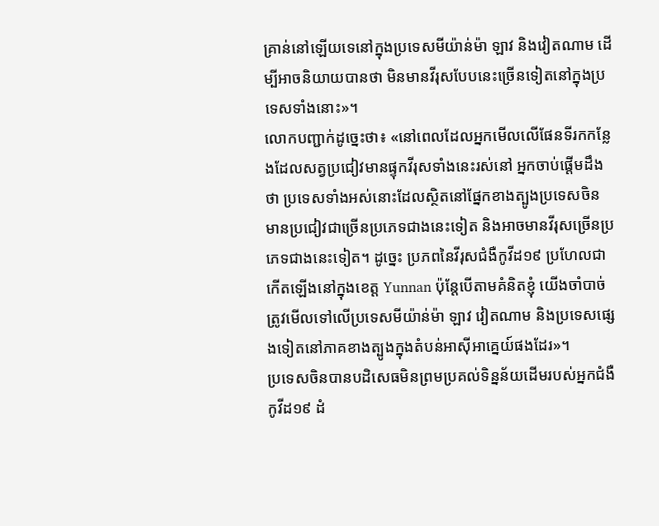គ្រាន់នៅឡើយទេនៅក្នុងប្រទេសមីយ៉ាន់ម៉ា ឡាវ និងវៀតណាម ដើម្បីអាចនិយាយបានថា មិនមានវីរុសបែបនេះច្រើនទៀតនៅក្នុងប្រទេសទាំងនោះ»។
លោកបញ្ជាក់ដូច្នេះថា៖ «នៅពេលដែលអ្នកមើលលើផែនទីរកកន្លែងដែលសត្វប្រជៀវមានផ្ទុកវីរុសទាំងនេះរស់នៅ អ្នកចាប់ផ្ដើមដឹងថា ប្រទេសទាំងអស់នោះដែលស្ថិតនៅផ្នែកខាងត្បូងប្រទេសចិន មានប្រជៀវជាច្រើនប្រភេទជាងនេះទៀត និងអាចមានវីរុសច្រើនប្រភេទជាងនេះទៀត។ ដូច្នេះ ប្រភពនៃវីរុសជំងឺកូវីដ១៩ ប្រហែលជាកើតឡើងនៅក្នុងខេត្ត Yunnan ប៉ុន្តែបើតាមគំនិតខ្ញុំ យើងចាំបាច់ត្រូវមើលទៅលើប្រទេសមីយ៉ាន់ម៉ា ឡាវ វៀតណាម និងប្រទេសផ្សេងទៀតនៅភាគខាងត្បូងក្នុងតំបន់អាស៊ីអាគ្នេយ៍ផងដែរ»។
ប្រទេសចិនបានបដិសេធមិនព្រមប្រគល់ទិន្នន័យដើមរបស់អ្នកជំងឺកូវីដ១៩ ដំ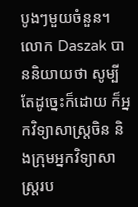បូងៗមួយចំនួន។ លោក Daszak បាននិយាយថា សូម្បីតែដូច្នេះក៏ដោយ ក៏អ្នកវិទ្យាសាស្ត្រចិន និងក្រុមអ្នកវិទ្យាសាស្ត្ររប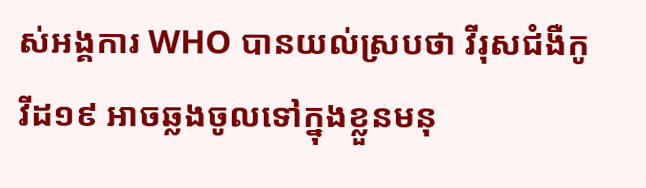ស់អង្គការ WHO បានយល់ស្របថា វីរុសជំងឺកូវីដ១៩ អាចឆ្លងចូលទៅក្នុងខ្លួនមនុ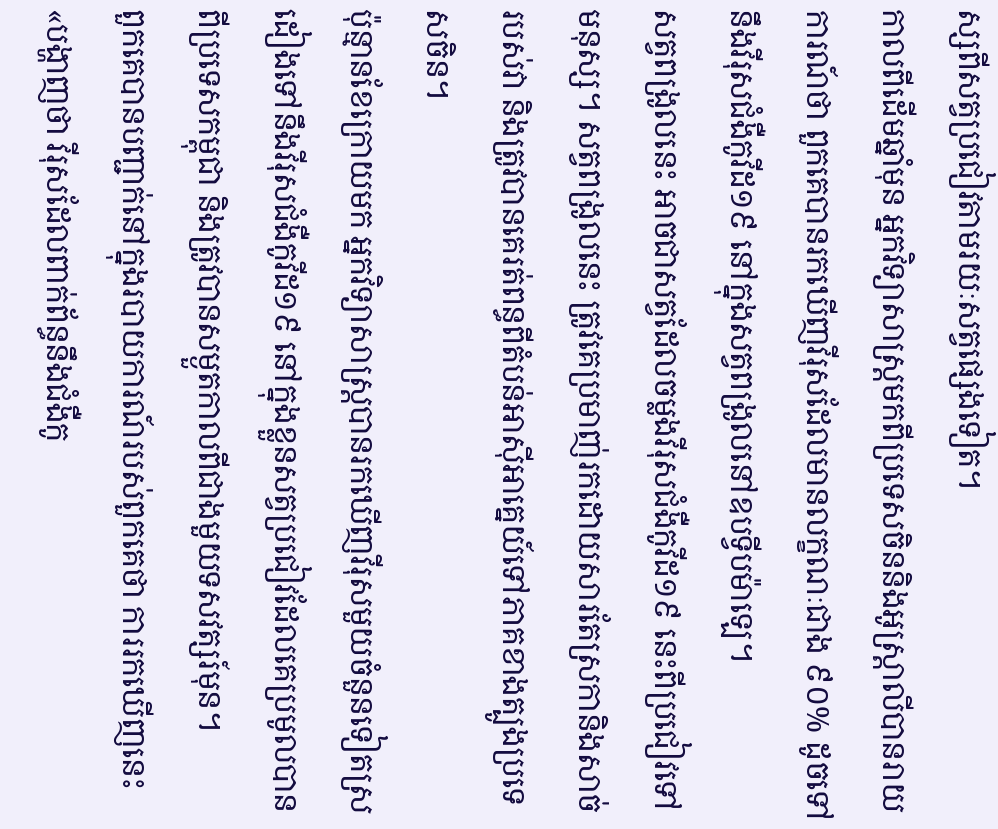ស្សពីសត្វប្រជៀវតាមរយៈសត្វផ្សេងទៀត។
កាលពីដើមឆ្នាំមុន អ្នកវិទ្យាសាស្ត្រមកពីប្រទេសចិននិងអូស្ត្រាលីបានរាយការណ៍ថា ពួកគេបានរកឃើញវីរុសដែលមានលក្ខណៈជាង ៩០% ដូចទៅនឹងវីរុសជំងឺកូវីដ១៩ នៅក្នុងសត្វពង្រូលនៅឧបទ្វីបម៉ាឡេ។
សត្វពង្រូលនេះ អាចជាសត្វដែលចម្លងវីរុសជំងឺកូវីដ១៩ នេះពីប្រជៀវទៅមនុស្ស។ សត្វពង្រូលនេះ ត្រូវគេប្រមាញ់រកដោយសារតែស្រកានិងសាច់របស់វា និងត្រូវបានគេរត់ពន្ធពីតំបន់អាស៊ីអាគ្នេយ៍ទៅភាគខាងត្បូងប្រទេសចិន។
ប៉ុន្មានខែក្រោយមក អ្នកវិទ្យាសាស្ត្របានរកឃើញវីរុសមួយចំនួនទៀតស្រដៀងទៅនឹងវីរុសជំងឺកូវីដ១៩ នៅក្នុងខ្លួនសត្វប្រជៀវដែលគេប្រមូលបានពីប្រទេសកម្ពុជា និងត្រូវបានសម្ងួតកាលពីជាងមួយទសវត្សរ៍មុន។
ពួកគេបានបញ្ជាក់នៅក្នុងរបាយការណ៍របស់ពួកគេថា ការរកឃើញនេះ «បង្ហាញថា វីរុសដែលពាក់ព័ន្ធនឹងជំងឺកូ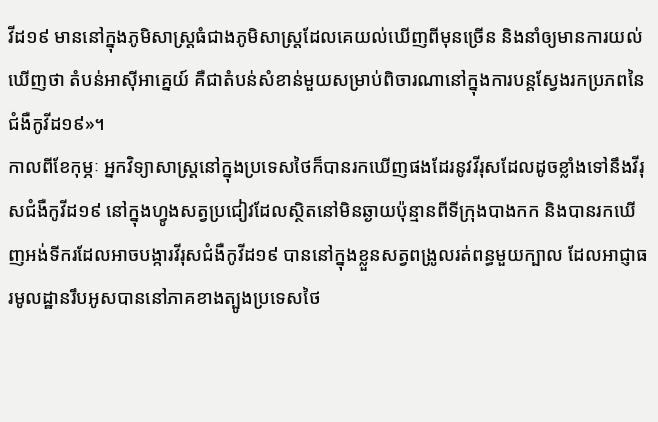វីដ១៩ មាននៅក្នុងភូមិសាស្ត្រធំជាងភូមិសាស្ត្រដែលគេយល់ឃើញពីមុនច្រើន និងនាំឲ្យមានការយល់ឃើញថា តំបន់អាស៊ីអាគ្នេយ៍ គឺជាតំបន់សំខាន់មួយសម្រាប់ពិចារណានៅក្នុងការបន្តស្វែងរកប្រភពនៃជំងឺកូវីដ១៩»។
កាលពីខែកុម្ភៈ អ្នកវិទ្យាសាស្ត្រនៅក្នុងប្រទេសថៃក៏បានរកឃើញផងដែរនូវវីរុសដែលដូចខ្លាំងទៅនឹងវីរុសជំងឺកូវីដ១៩ នៅក្នុងហ្វូងសត្វប្រជៀវដែលស្ថិតនៅមិនឆ្ងាយប៉ុន្មានពីទីក្រុងបាងកក និងបានរកឃើញអង់ទីករដែលអាចបង្ការវីរុសជំងឺកូវីដ១៩ បាននៅក្នុងខ្លួនសត្វពង្រូលរត់ពន្ធមួយក្បាល ដែលអាជ្ញាធរមូលដ្ឋានរឹបអូសបាននៅភាគខាងត្បូងប្រទេសថៃ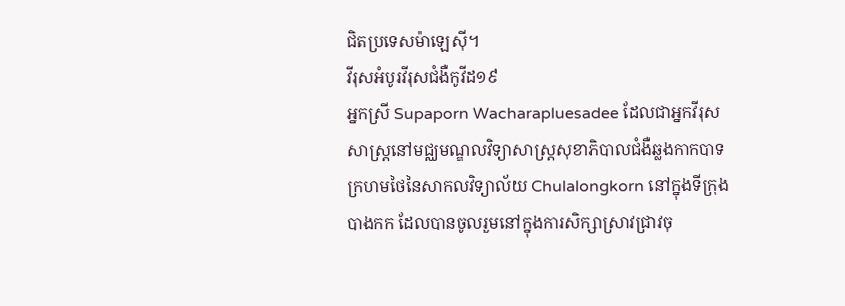ជិតប្រទេសម៉ាឡេស៊ី។
វីរុសអំបូរវីរុសជំងឺកូវីដ១៩
អ្នកស្រី Supaporn Wacharapluesadee ដែលជាអ្នកវីរុសសាស្ត្រនៅមជ្ឈមណ្ឌលវិទ្យាសាស្ត្រសុខាភិបាលជំងឺឆ្លងកាកបាទក្រហមថៃនៃសាកលវិទ្យាល័យ Chulalongkorn នៅក្នុងទីក្រុងបាងកក ដែលបានចូលរួមនៅក្នុងការសិក្សាស្រាវជ្រាវចុ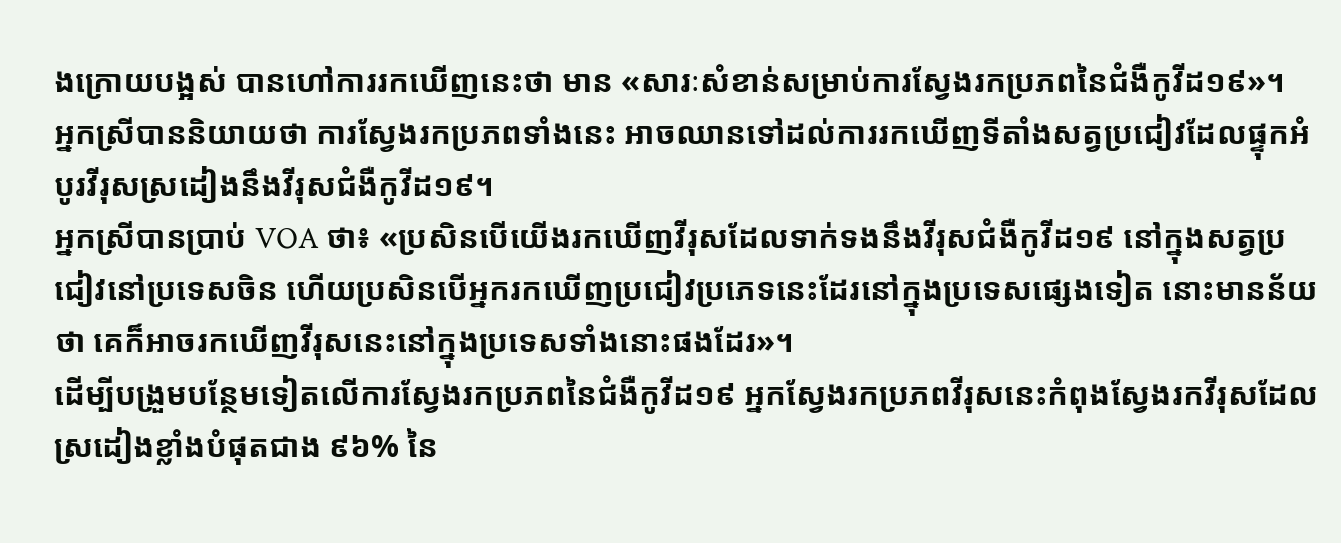ងក្រោយបង្អស់ បានហៅការរកឃើញនេះថា មាន «សារៈសំខាន់សម្រាប់ការស្វែងរកប្រភពនៃជំងឺកូវីដ១៩»។
អ្នកស្រីបាននិយាយថា ការស្វែងរកប្រភពទាំងនេះ អាចឈានទៅដល់ការរកឃើញទីតាំងសត្វប្រជៀវដែលផ្ទុកអំបូរវីរុសស្រដៀងនឹងវីរុសជំងឺកូវីដ១៩។
អ្នកស្រីបានប្រាប់ VOA ថា៖ «ប្រសិនបើយើងរកឃើញវីរុសដែលទាក់ទងនឹងវីរុសជំងឺកូវីដ១៩ នៅក្នុងសត្វប្រជៀវនៅប្រទេសចិន ហើយប្រសិនបើអ្នករកឃើញប្រជៀវប្រភេទនេះដែរនៅក្នុងប្រទេសផ្សេងទៀត នោះមានន័យថា គេក៏អាចរកឃើញវីរុសនេះនៅក្នុងប្រទេសទាំងនោះផងដែរ»។
ដើម្បីបង្រួមបន្ថែមទៀតលើការស្វែងរកប្រភពនៃជំងឺកូវីដ១៩ អ្នកស្វែងរកប្រភពវីរុសនេះកំពុងស្វែងរកវីរុសដែលស្រដៀងខ្លាំងបំផុតជាង ៩៦% នៃ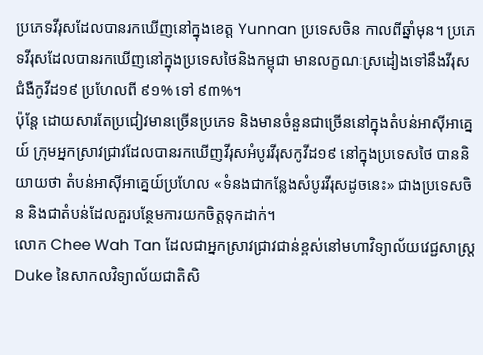ប្រភេទវីរុសដែលបានរកឃើញនៅក្នុងខេត្ត Yunnan ប្រទេសចិន កាលពីឆ្នាំមុន។ ប្រភេទវីរុសដែលបានរកឃើញនៅក្នុងប្រទេសថៃនិងកម្ពុជា មានលក្ខណៈស្រដៀងទៅនឹងវីរុសជំងឺកូវីដ១៩ ប្រហែលពី ៩១% ទៅ ៩៣%។
ប៉ុន្តែ ដោយសារតែប្រជៀវមានច្រើនប្រភេទ និងមានចំនួនជាច្រើននៅក្នុងតំបន់អាស៊ីអាគ្នេយ៍ ក្រុមអ្នកស្រាវជ្រាវដែលបានរកឃើញវីរុសអំបូរវីរុសកូវីដ១៩ នៅក្នុងប្រទេសថៃ បាននិយាយថា តំបន់អាស៊ីអាគ្នេយ៍ប្រហែល «ទំនងជាកន្លែងសំបូរវីរុសដូចនេះ» ជាងប្រទេសចិន និងជាតំបន់ដែលគួរបន្ថែមការយកចិត្តទុកដាក់។
លោក Chee Wah Tan ដែលជាអ្នកស្រាវជ្រាវជាន់ខ្ពស់នៅមហាវិទ្យាល័យវេជ្ជសាស្ត្រ Duke នៃសាកលវិទ្យាល័យជាតិសិ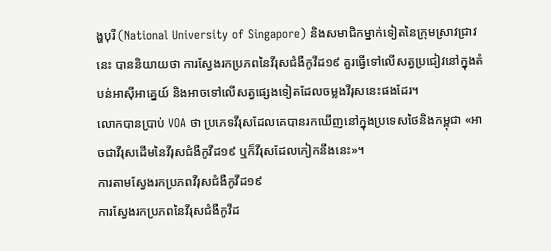ង្ហបុរី (National University of Singapore) និងសមាជិកម្នាក់ទៀតនៃក្រុមស្រាវជ្រាវនេះ បាននិយាយថា ការស្វែងរកប្រភពនៃវីរុសជំងឺកូវីដ១៩ គួរធ្វើទៅលើសត្វប្រជៀវនៅក្នុងតំបន់អាស៊ីអាគ្នេយ៍ និងអាចទៅលើសត្វផ្សេងទៀតដែលចម្លងវីរុសនេះផងដែរ។
លោកបានប្រាប់ VOA ថា ប្រភេទវីរុសដែលគេបានរកឃើញនៅក្នុងប្រទេសថៃនិងកម្ពុជា «អាចជាវីរុសដើមនៃវីរុសជំងឺកូវីដ១៩ ឬក៏វីរុសដែលកៀកនឹងនេះ»។
ការតាមស្វែងរកប្រភពវីរុសជំងឺកូវីដ១៩
ការស្វែងរកប្រភពនៃវីរុសជំងឺកូវីដ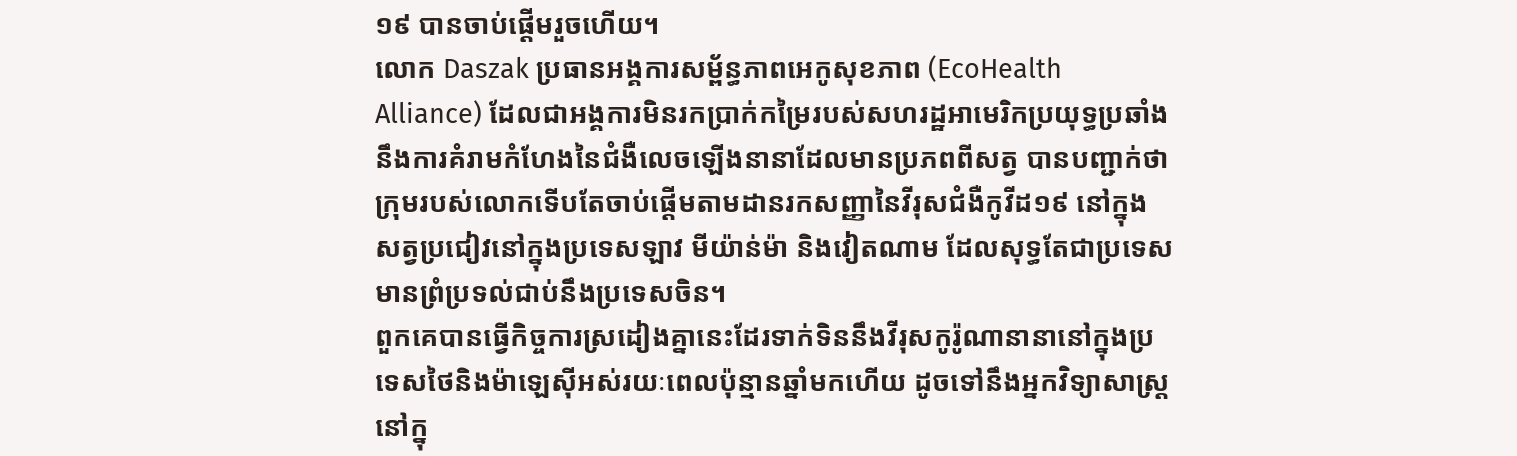១៩ បានចាប់ផ្ដើមរួចហើយ។
លោក Daszak ប្រធានអង្គការសម្ព័ន្ធភាពអេកូសុខភាព (EcoHealth Alliance) ដែលជាអង្គការមិនរកប្រាក់កម្រៃរបស់សហរដ្ឋអាមេរិកប្រយុទ្ធប្រឆាំងនឹងការគំរាមកំហែងនៃជំងឺលេចឡើងនានាដែលមានប្រភពពីសត្វ បានបញ្ជាក់ថា ក្រុមរបស់លោកទើបតែចាប់ផ្ដើមតាមដានរកសញ្ញានៃវីរុសជំងឺកូវីដ១៩ នៅក្នុងសត្វប្រជៀវនៅក្នុងប្រទេសឡាវ មីយ៉ាន់ម៉ា និងវៀតណាម ដែលសុទ្ធតែជាប្រទេសមានព្រំប្រទល់ជាប់នឹងប្រទេសចិន។
ពួកគេបានធ្វើកិច្ចការស្រដៀងគ្នានេះដែរទាក់ទិននឹងវីរុសកូរ៉ូណានានានៅក្នុងប្រទេសថៃនិងម៉ាឡេស៊ីអស់រយៈពេលប៉ុន្មានឆ្នាំមកហើយ ដូចទៅនឹងអ្នកវិទ្យាសាស្ត្រនៅក្នុ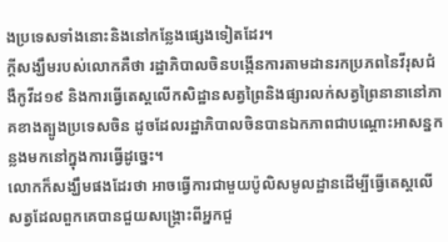ងប្រទេសទាំងនោះនិងនៅកន្លែងផ្សេងទៀតដែរ។
ក្ដីសង្ឃឹមរបស់លោកគឺថា រដ្ឋាភិបាលចិនបង្កើនការតាមដានរកប្រភពនៃវីរុសជំងឺកូវីដ១៩ និងការធ្វើតេស្តលើកសិដ្ឋានសត្វព្រៃនិងផ្សារលក់សត្វព្រៃនានានៅភាគខាងត្បូងប្រទេសចិន ដូចដែលរដ្ឋាភិបាលចិនបានឯកភាពជាបណ្ដោះអាសន្នកន្លងមកនៅក្នុងការធ្វើដូច្នេះ។
លោកក៏សង្ឃឹមផងដែរថា អាចធ្វើការជាមួយប៉ូលិសមូលដ្ឋានដើម្បីធ្វើតេស្តលើសត្វដែលពួកគេបានជួយសង្គ្រោះពីអ្នកជួ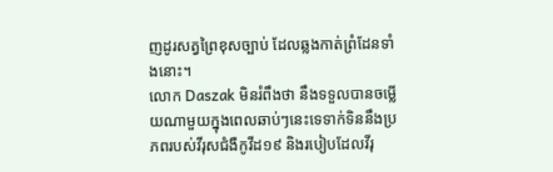ញដូរសត្វព្រៃខុសច្បាប់ ដែលឆ្លងកាត់ព្រំដែនទាំងនោះ។
លោក Daszak មិនរំពឹងថា នឹងទទួលបានចម្លើយណាមួយក្នុងពេលឆាប់ៗនេះទេទាក់ទិននឹងប្រភពរបស់វីរុសជំងឺកូវីដ១៩ និងរបៀបដែលវីរុ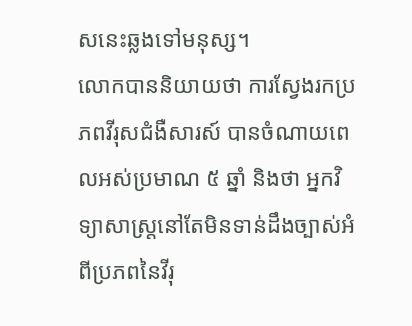សនេះឆ្លងទៅមនុស្ស។
លោកបាននិយាយថា ការស្វែងរកប្រភពវីរុសជំងឺសារស៍ បានចំណាយពេលអស់ប្រមាណ ៥ ឆ្នាំ និងថា អ្នកវិទ្យាសាស្ត្រនៅតែមិនទាន់ដឹងច្បាស់អំពីប្រភពនៃវីរុ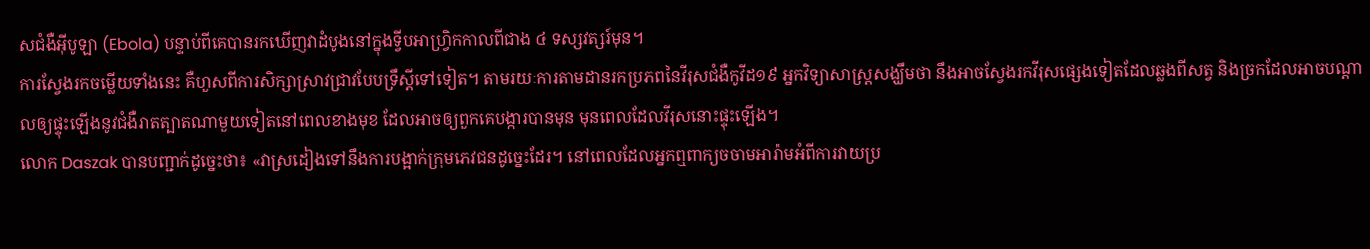សជំងឺអ៊ីបូឡា (Ebola) បន្ទាប់ពីគេបានរកឃើញវាដំបូងនៅក្នុងទ្វីបអាហ្វ្រិកកាលពីជាង ៤ ទស្សវត្សរ៍មុន។
ការស្វែងរកចម្លើយទាំងនេះ គឺហួសពីការសិក្សាស្រាវជ្រាវបែបទ្រឹស្ដីទៅទៀត។ តាមរយៈការតាមដានរកប្រភពនៃវីរុសជំងឺកូវីដ១៩ អ្នកវិទ្យាសាស្ត្រសង្ឃឹមថា នឹងអាចស្វែងរកវីរុសផ្សេងទៀតដែលឆ្លងពីសត្វ និងច្រកដែលអាចបណ្ដាលឲ្យផ្ទុះឡើងនូវជំងឺរាតត្បាតណាមួយទៀតនៅពេលខាងមុខ ដែលអាចឲ្យពួកគេបង្ការបានមុន មុនពេលដែលវីរុសនោះផ្ទុះឡើង។
លោក Daszak បានបញ្ជាក់ដូច្នេះថា៖ «វាស្រដៀងទៅនឹងការបង្អាក់ក្រុមភេវជនដូច្នេះដែរ។ នៅពេលដែលអ្នកឮពាក្យចចាមអារ៉ាមអំពីការវាយប្រ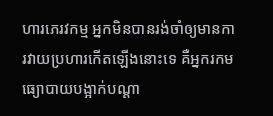ហារភេរវកម្ម អ្នកមិនបានរង់ចាំឲ្យមានការវាយប្រហារកើតឡើងនោះទេ គឺអ្នករកមធ្យោបាយបង្អាក់បណ្ដា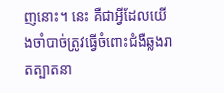ញនោះ។ នេះ គឺជាអ្វីដែលយើងចាំបាច់ត្រូវធ្វើចំពោះជំងឺឆ្លងរាតត្បាតនា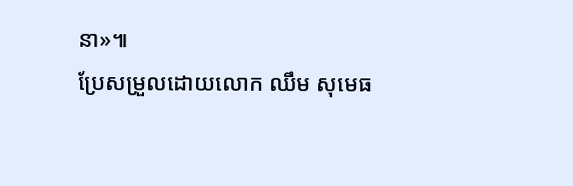នា»៕
ប្រែសម្រួលដោយលោក ឈឹម សុមេធ